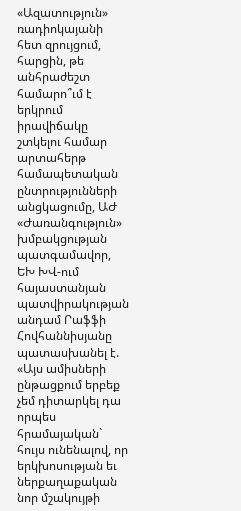«Ազատություն» ռադիոկայանի հետ զրույցում, հարցին, թե անհրաժեշտ համարո՞ւմ է երկրում իրավիճակը շտկելու համար արտահերթ համապետական ընտրությունների անցկացումը, ԱԺ «Ժառանգություն» խմբակցության պատգամավոր, ԵԽ ԽՎ-ում հայաստանյան պատվիրակության անդամ Րաֆֆի Հովհաննիսյանը պատասխանել է. «Այս ամիսների ընթացքում երբեք չեմ դիտարկել դա որպես հրամայական` հույս ունենալով, որ երկխոսության եւ ներքաղաքական նոր մշակույթի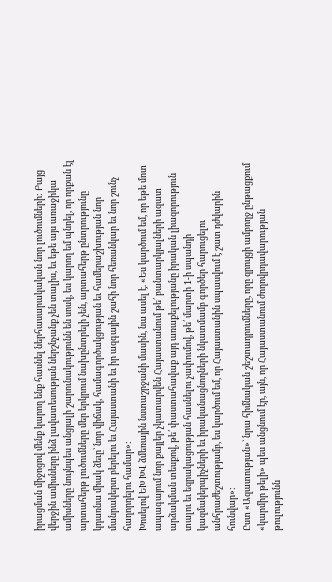իրացման միջոցով մենք կարող ենք հասնել ներհասարակական նոր լուծումների: Բայց վերջին ամիսները ինձ լավատեսության ներշնչանք չեն տալիս, եւ եթե այս առաջիկա ամիսները նույնպես անցյալի շարունակությունն են սոսկ, ես կարող եմ պնդել, որ որքան էլ արտահերթ լուծումները մեր երկրում նախընտրելի չեն, արտահերթ ընտրությունը կդառնա միակ ձեւը՝ նոր վիճակ, համագործակցության եւ համերաշխության նոր մանրակերտ բերելու եւ Հայաստանի եւ իր ազգային շահի նոր հեռանկար եւ նոր շունչ հաղորդելու համար»:
Խոսելով ԵԽ ԽՎ ձմեռային նստաշրջանի մասին, նա ասել է. «Ես կարծում եմ, որ եթե մոտ ապագայում նոր քայլեր չկատարվեն Հայաստանում թե՛ բանտարկյալների ազատ արձակման տեսքով, թե՛ փաստահավաք այդ առաքելությանը իրական լիազորություն տալու եւ եզրակացության հասնելու չափումով, թե՛ մարտի 1-ի սպանդի կազմակերպիչների եւ իրականացնողների նկատմամբ գործեր հարուցելու անհրաժեշտությամբ, ես կարծում եմ, որ Հայաստանին սպասվում է շատ դժվարին հունվար»:
Ըստ «Ազատության»` նրա հիմնական շեշտադրումները, որը զրույցի ամբողջ ընթացքում «կարմիր թելի» պես անցնում էր, այն, որ Հայաստանում ժողովրդավարության թուլությունն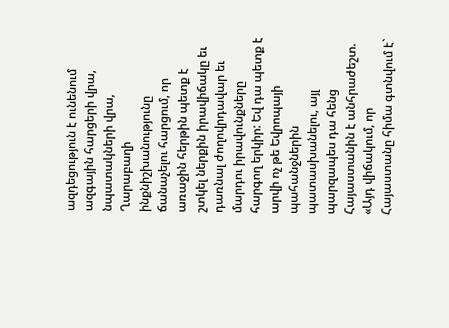ազդեցություն է ունենում ազգային հարցերի վրա, նպատակների վրա, Ղարաբաղի ինքնիշխանությունը ճանաչելու հարցում, որ առաջին հերթին պետք է շտկել ներքին իրավիճակը եւ դառնալ ժողովրդավար եւ մարդու իրավունքները հարգող երկիր: Եվ դա պետք է արվի ոչ թե Եվրոպայի պահանջներին պատասխանելու, այլ պարզապես դա հենց Հայաստանին է անհրաժեշտ. «Այդ վիճակում, որ Հայաստանը հիմա գտնվում է`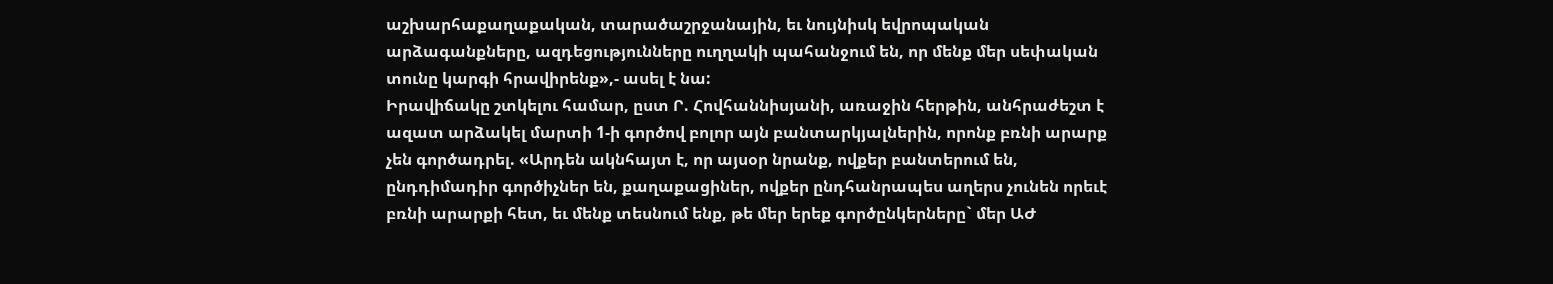աշխարհաքաղաքական, տարածաշրջանային, եւ նույնիսկ եվրոպական արձագանքները, ազդեցությունները ուղղակի պահանջում են, որ մենք մեր սեփական տունը կարգի հրավիրենք»,- ասել է նա:
Իրավիճակը շտկելու համար, ըստ Ր. Հովհաննիսյանի, առաջին հերթին, անհրաժեշտ է ազատ արձակել մարտի 1-ի գործով բոլոր այն բանտարկյալներին, որոնք բռնի արարք չեն գործադրել. «Արդեն ակնհայտ է, որ այսօր նրանք, ովքեր բանտերում են, ընդդիմադիր գործիչներ են, քաղաքացիներ, ովքեր ընդհանրապես աղերս չունեն որեւէ բռնի արարքի հետ, եւ մենք տեսնում ենք, թե մեր երեք գործընկերները` մեր ԱԺ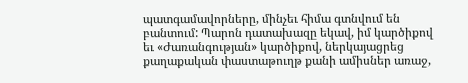պատգամավորները, մինչեւ հիմա գտնվում են բանտում: Պարոն դատախազը եկավ, իմ կարծիքով եւ «Ժառանգության» կարծիքով, ներկայացրեց քաղաքական փաստաթուղթ քանի ամիսներ առաջ,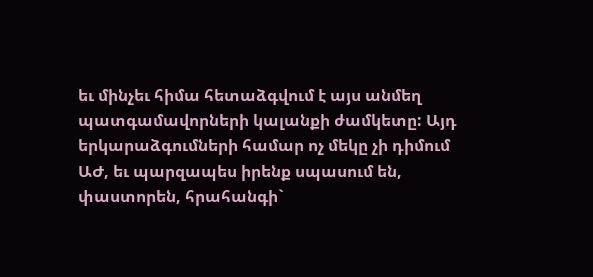եւ մինչեւ հիմա հետաձգվում է այս անմեղ պատգամավորների կալանքի ժամկետը: Այդ երկարաձգումների համար ոչ մեկը չի դիմում ԱԺ, եւ պարզապես իրենք սպասում են, փաստորեն, հրահանգի`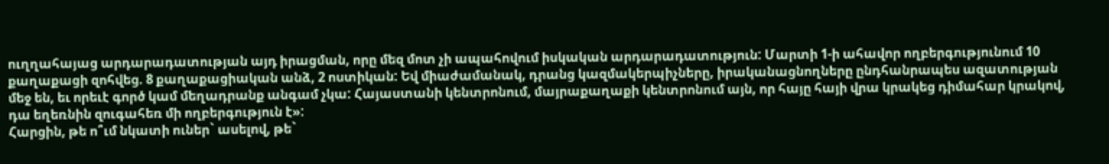ուղղահայաց արդարադատության այդ իրացման, որը մեզ մոտ չի ապահովում իսկական արդարադատություն: Մարտի 1-ի ահավոր ողբերգությունում 10 քաղաքացի զոհվեց. 8 քաղաքացիական անձ, 2 ոստիկան: Եվ միաժամանակ, դրանց կազմակերպիչները, իրականացնողները ընդհանրապես ազատության մեջ են, եւ որեւէ գործ կամ մեղադրանք անգամ չկա: Հայաստանի կենտրոնում, մայրաքաղաքի կենտրոնում այն, որ հայը հայի վրա կրակեց դիմահար կրակով, դա եղեռնին զուգահեռ մի ողբերգություն է»:
Հարցին, թե ո՞ւմ նկատի ուներ` ասելով, թե`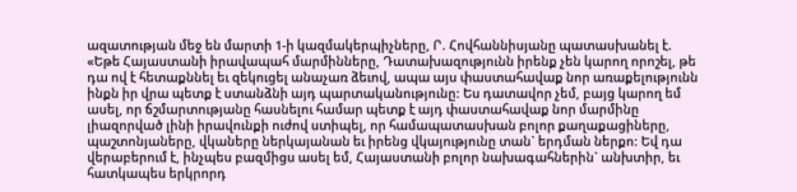ազատության մեջ են մարտի 1-ի կազմակերպիչները, Ր. Հովհաննիսյանը պատասխանել է. «Եթե Հայաստանի իրավապահ մարմինները, Դատախազությունն իրենք չեն կարող որոշել, թե դա ով է հետաքննել եւ զեկուցել անաչառ ձեւով, ապա այս փաստահավաք նոր առաքելությունն ինքն իր վրա պետք է ստանձնի այդ պարտականությունը: Ես դատավոր չեմ, բայց կարող եմ ասել, որ ճշմարտությանը հասնելու համար պետք է այդ փաստահավաք նոր մարմինը լիազորված լինի իրավունքի ուժով ստիպել, որ համապատասխան բոլոր քաղաքացիները, պաշտոնյաները, վկաները ներկայանան եւ իրենց վկայությունը տան` երդման ներքո: Եվ դա վերաբերում է, ինչպես բազմիցս ասել եմ, Հայաստանի բոլոր նախագահներին` անխտիր, եւ հատկապես երկրորդ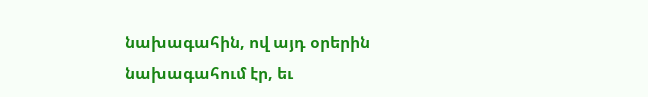նախագահին, ով այդ օրերին նախագահում էր, եւ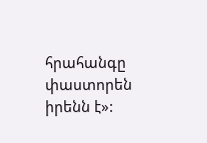հրահանգը փաստորեն իրենն է»: